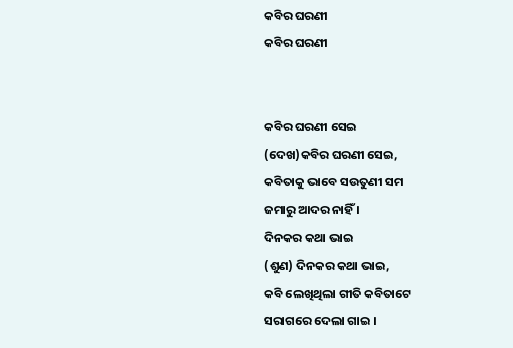କବିର ଘରଣୀ
କବିର ଘରଣୀ


କବିର ଘରଣୀ ସେଇ
(ଦେଖ)କବିର ଘରଣୀ ସେଇ,
କବିତାକୁ ଭାବେ ସଉତୁଣୀ ସମ
ଜମାରୁ ଆଦର ନାହିଁ ।
ଦିନକର କଥା ଭାଇ
(ଶୁଣ) ଦିନକର କଥା ଭାଇ,
କବି ଲେଖିଥିଲା ଗୀତି କବିତାଟେ
ସରାଗରେ ଦେଲା ଗାଇ ।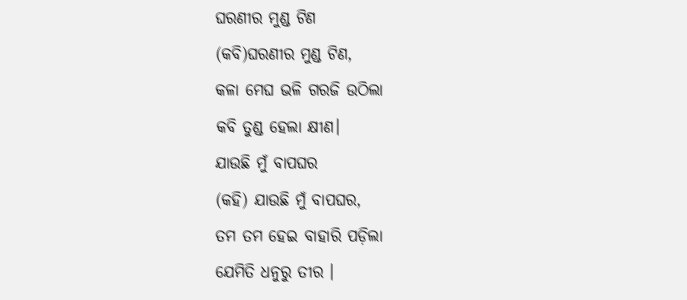ଘରଣୀର ମୁଣ୍ଡ ଟିଣ
(କବି)ଘରଣୀର ମୁଣ୍ଡ ଟିଣ,
କଳା ମେଘ ଭଳି ଗରଜି ଉଠିଲା
କବି ତୁଣ୍ଡ ହେଲା କ୍ଷୀଣ।
ଯାଉଛି ମୁଁ ବାପଘର
(କହି) ଯାଉଛି ମୁଁ ବାପଘର,
ତମ ତମ ହେଇ ବାହାରି ପଡ଼ିଲା
ଯେମିତି ଧନୁରୁ ତୀର ।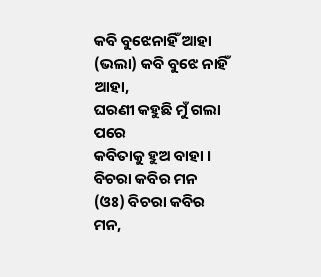କବି ବୁଝେନାହିଁ ଆହା
(ଭଲା) କବି ବୁଝେ ନାହିଁ ଆହା,
ଘରଣୀ କହୁଛି ମୁଁ ଗଲା ପରେ
କବିତାକୁ ହୁଅ ବାହା ।
ବିଚରା କବିର ମନ
(ଓଃ) ବିଚରା କବିର ମନ,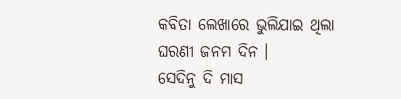କବିତା ଲେଖାରେ ଭୁଲିଯାଇ ଥିଲା
ଘରଣୀ ଜନମ ଦିନ ।
ସେଦିନୁ ଦି ମାସ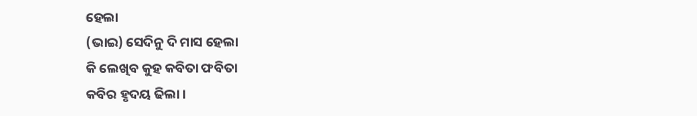ହେଲା
(ଭାଇ) ସେଦିନୁ ଦି ମାସ ହେଲା
କି ଲେଖିବ କୁହ କବିତା ଫବିତା
କବିର ହୃଦୟ ଢିଲା ।